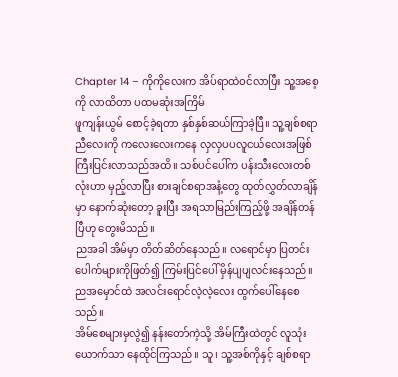Chapter 14 – ကိုကိုလေးက အိပ်ရာထဲဝင်လာပြီး သူ့အစေ့ကို လာထိတာ ပထမဆုံးအကြိမ်
ဖူကျန်းယွမ် စောင့်ခဲ့ရတာ နှစ်နှစ်ဆယ်ကြာခဲ့ပြီ။ သူ့ချစ်စရာ ညီလေးကို ကလေးလေးကနေ လှလှပပလူငယ်လေးအဖြစ် ကြီးပြင်းလာသည်အထိ။ သစ်ပင်ပေါ်က ပန်းသီးလေးတစ်လုံးဟာ မှည့်လာပြီး စားချင်စရာအနံ့တွေ ထုတ်လွှတ်လာချိန်မှာ နောက်ဆုံးတော့ ခူးပြီး အရသာမြည်းကြည့်ဖို့ အချိန်တန်ပြီဟု တွေးမိသည်။
ညအခါ အိမ်မှာ တိတ်ဆိတ်နေသည်။ လရောင်မှာ ပြတင်းပေါက်များကိုဖြတ်၍ ကြမ်းပြင်ပေါ် မှိန်ပျပျလင်းနေသည်။ ညအမှောင်ထဲ အလင်းရောင်လဲ့လဲ့လေး ထွက်ပေါ်နေစေသည်။
အိမ်စေများမှလွဲ၍ နန်းတော်ကဲ့သို့ အိမ်ကြီးထဲတွင် လူသုံးယောက်သာ နေထိုင်ကြသည်။ သူ၊ သူ့အစ်ကိုနှင့် ချစ်စရာ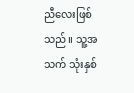ညီလေးဖြစ်သည်။ သူ့အသက် သုံးနှစ်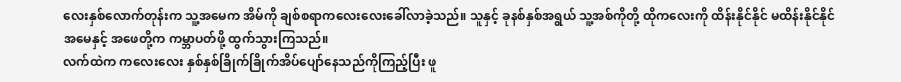လေးနှစ်လောက်တုန်းက သူ့အမေက အိမ်ကို ချစ်စရာကလေးလေးခေါ်လာခဲ့သည်။ သူနှင့် ခုနစ်နှစ်အရွယ် သူ့အစ်ကိုတို့ ထိုကလေးကို ထိန်းနိုင်နိုင် မထိန်းနိုင်နိုင် အမေနှင့် အဖေတို့က ကမ္ဘာပတ်ဖို့ ထွက်သွားကြသည်။
လက်ထဲက ကလေးလေး နှစ်နှစ်ခြိုက်ခြိုက်အိပ်ပျော်နေသည်ကိုကြည့်ပြီး ဖူ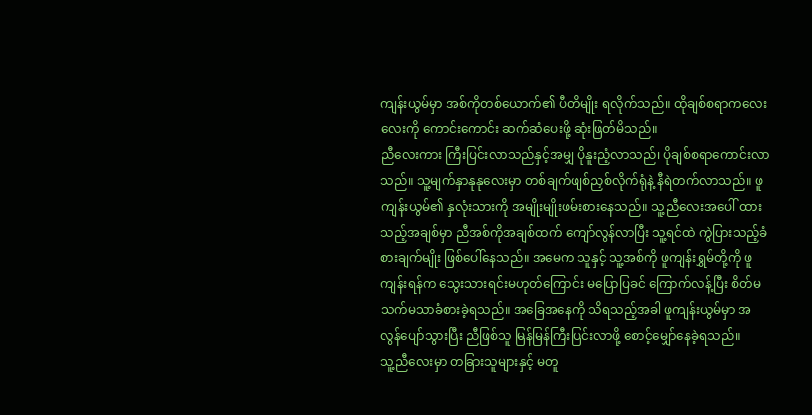ကျန်းယွမ်မှာ အစ်ကိုတစ်ယောက်၏ ပီတိမျိုး ရလိုက်သည်။ ထိုချစ်စရာကလေးလေးကို ကောင်းကောင်း ဆက်ဆံပေးဖို့ ဆုံးဖြတ်မိသည်။
ညီလေးကား ကြီးပြင်းလာသည်နှင့်အမျှ ပိုနူးညံ့လာသည်၊ ပိုချစ်စရာကောင်းလာသည်။ သူ့မျက်နှာနုနုလေးမှာ တစ်ချက်ဖျစ်ညှစ်လိုက်ရုံနဲ့ နီရဲတက်လာသည်။ ဖူကျန်းယွမ်၏ နှလုံးသားကို အမျိုးမျိုးဖမ်းစားနေသည်။ သူ့ညီလေးအပေါ် ထားသည့်အချစ်မှာ ညီအစ်ကိုအချစ်ထက် ကျော်လွန်လာပြီး သူ့ရင်ထဲ ကွဲပြားသည့်ခံစားချက်မျိုး ဖြစ်ပေါ်နေသည်။ အမေက သူနှင့် သူ့အစ်ကို ဖူကျန်းရွှမ်တို့ကို ဖူကျန်းရန်က သွေးသားရင်းမဟုတ်ကြောင်း မပြောပြခင် ကြောက်လန့်ပြီး စိတ်မသက်မသာခံစားခဲ့ရသည်။ အခြေအနေကို သိရသည့်အခါ ဖူကျန်းယွမ်မှာ အလွန်ပျော်သွားပြီး ညီဖြစ်သူ မြန်မြန်ကြီးပြင်းလာဖို့ စောင့်မျှော်နေခဲ့ရသည်။
သူ့ညီလေးမှာ တခြားသူများနှင့် မတူ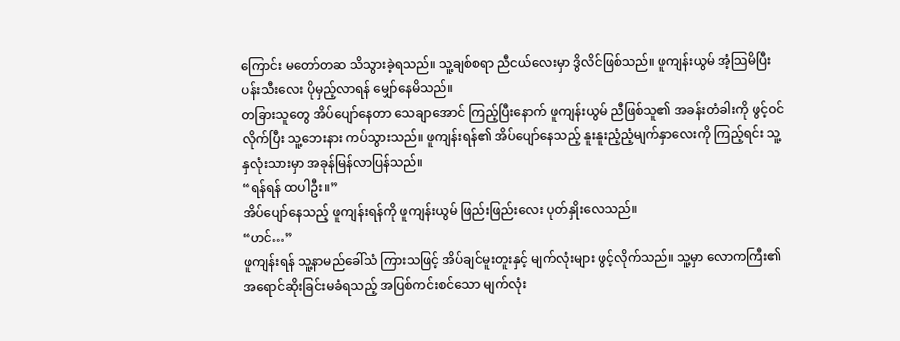ကြောင်း မတော်တဆ သိသွားခဲ့ရသည်။ သူ့ချစ်စရာ ညီငယ်လေးမှာ ဒွိလိင်ဖြစ်သည်။ ဖူကျန်းယွမ် အံ့သြမိပြီး ပန်းသီးလေး ပိုမှည့်လာရန် မျှော်နေမိသည်။
တခြားသူတွေ အိပ်ပျော်နေတာ သေချာအောင် ကြည့်ပြီးနောက် ဖူကျန်းယွမ် ညီဖြစ်သူ၏ အခန်းတံခါးကို ဖွင့်ဝင်လိုက်ပြီး သူ့ဘေးနား ကပ်သွားသည်။ ဖူကျန်းရန်၏ အိပ်ပျော်နေသည့် နူးနူးညံ့ညံ့မျက်နှာလေးကို ကြည့်ရင်း သူ့နှလုံးသားမှာ အခုန်မြန်လာပြန်သည်။
“ရန်ရန် ထပါဦး။”
အိပ်ပျော်နေသည့် ဖူကျန်းရန်ကို ဖူကျန်းယွမ် ဖြည်းဖြည်းလေး ပုတ်နှိုးလေသည်။
“ဟင်…”
ဖူကျန်းရန် သူ့နာမည်ခေါ်သံ ကြားသဖြင့် အိပ်ချင်မူးတူးနှင့် မျက်လုံးများ ဖွင့်လိုက်သည်။ သူ့မှာ လောကကြီး၏ အရောင်ဆိုးခြင်းမခံရသည့် အပြစ်ကင်းစင်သော မျက်လုံး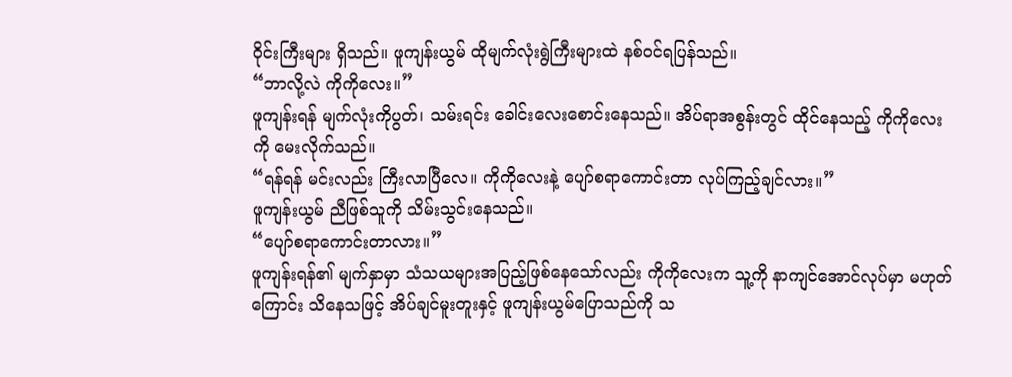ဝိုင်းကြီးများ ရှိသည်။ ဖူကျန်းယွမ် ထိုမျက်လုံးရွဲကြီးများထဲ နစ်ဝင်ရပြန်သည်။
“ဘာလို့လဲ ကိုကိုလေး။”
ဖူကျန်းရန် မျက်လုံးကိုပွတ်၊ သမ်းရင်း ခေါင်းလေးစောင်းနေသည်။ အိပ်ရာအစွန်းတွင် ထိုင်နေသည့် ကိုကိုလေးကို မေးလိုက်သည်။
“ရန်ရန် မင်းလည်း ကြီးလာပြီလေ။ ကိုကိုလေးနဲ့ ပျော်စရာကောင်းတာ လုပ်ကြည့်ချင်လား။”
ဖူကျန်းယွမ် ညီဖြစ်သူကို သိမ်းသွင်းနေသည်။
“ပျော်စရာကောင်းတာလား။”
ဖူကျန်းရန်၏ မျက်နှာမှာ သံသယများအပြည့်ဖြစ်နေသော်လည်း ကိုကိုလေးက သူ့ကို နာကျင်အောင်လုပ်မှာ မဟုတ်ကြောင်း သိနေသဖြင့် အိပ်ချင်မူးတူးနှင့် ဖူကျန်းယွမ်ပြောသည်ကို သ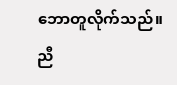ဘောတူလိုက်သည်။
ညီ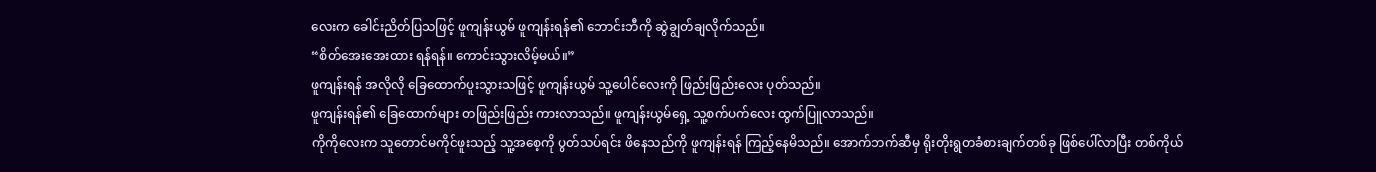လေးက ခေါင်းညိတ်ပြသဖြင့် ဖူကျန်းယွမ် ဖူကျန်းရန်၏ ဘောင်းဘီကို ဆွဲချွတ်ချလိုက်သည်။
“စိတ်အေးအေးထား ရန်ရန်။ ကောင်းသွားလိမ့်မယ်။”
ဖူကျန်းရန် အလိုလို ခြေထောက်ပူးသွားသဖြင့် ဖူကျန်းယွမ် သူ့ပေါင်လေးကို ဖြည်းဖြည်းလေး ပုတ်သည်။
ဖူကျန်းရန်၏ ခြေထောက်များ တဖြည်းဖြည်း ကားလာသည်။ ဖူကျန်းယွမ်ရှေ့ သူ့စက်ပက်လေး ထွက်ပြူလာသည်။
ကိုကိုလေးက သူတောင်မကိုင်ဖူးသည့် သူ့အစေ့ကို ပွတ်သပ်ရင်း ဖိနေသည်ကို ဖူကျန်းရန် ကြည့်နေမိသည်။ အောက်ဘက်ဆီမှ ရိုးတိုးရွတခံစားချက်တစ်ခု ဖြစ်ပေါ်လာပြီး တစ်ကိုယ်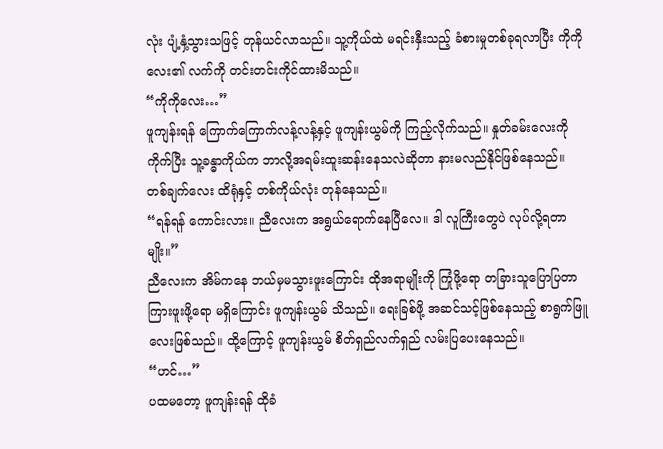လုံး ပျံ့နှံ့သွားသဖြင့် တုန်ယင်လာသည်။ သူ့ကိုယ်ထဲ မရင်းနှီးသည့် ခံစားမှုတစ်ခုရလာပြီး ကိုကိုလေး၏ လက်ကို တင်းတင်းကိုင်ထားမိသည်။
“ကိုကိုလေး…”
ဖူကျန်းရန် ကြောက်ကြောက်လန့်လန့်နှင့် ဖူကျန်းယွမ်ကို ကြည့်လိုက်သည်။ နှုတ်ခမ်းလေးကို ကိုက်ပြီး သူ့ခန္ဓာကိုယ်က ဘာလို့အရမ်းထူးဆန်းနေသလဲဆိုတာ နားမလည်နိုင်ဖြစ်နေသည်။ တစ်ချက်လေး ထိရုံနှင့် တစ်ကိုယ်လုံး တုန်နေသည်။
“ရန်ရန် ကောင်းလား။ ညီလေးက အရွယ်ရောက်နေပြီလေ။ ဒါ လူကြီးတွေပဲ လုပ်လို့ရတာမျိုး။”
ညီလေးက အိမ်ကနေ ဘယ်မှမသွားဖူးကြောင်း ထိုအရာမျိုးကို ကြုံဖို့ရော တခြားသူပြောပြတာ ကြားဖူးဖို့ရော မရှိကြောင်း ဖူကျန်းယွမ် သိသည်။ ရေးခြစ်ဖို့ အဆင်သင့်ဖြစ်နေသည့် စာရွက်ဖြူလေးဖြစ်သည်။ ထို့ကြောင့် ဖူကျန်းယွမ် စိတ်ရှည်လက်ရှည် လမ်းပြပေးနေသည်။
“ဟင်…”
ပထမတော့ ဖူကျန်းရန် ထိုခံ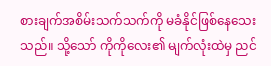စားချက်အစိမ်းသက်သက်ကို မခံနိုင်ဖြစ်နေသေးသည်။ သို့သော် ကိုကိုလေး၏ မျက်လုံးထဲမှ ညင်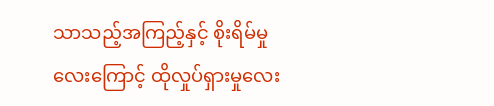သာသည့်အကြည့်နှင့် စိုးရိမ်မှုလေးကြောင့် ထိုလှုပ်ရှားမှုလေး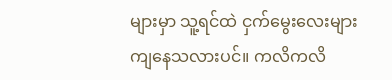များမှာ သူ့ရင်ထဲ ငှက်မွေးလေးများကျနေသလားပင်။ ကလိကလိ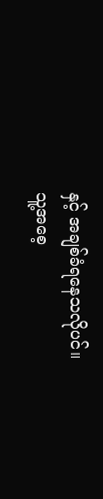နှင့် အချစ်ခံရနေသလိုပင်။
သူ့အစေ့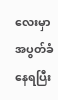လေးမှာ အပွတ်ခံနေရပြီး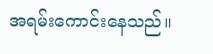အရမ်းကောင်းနေသည်။